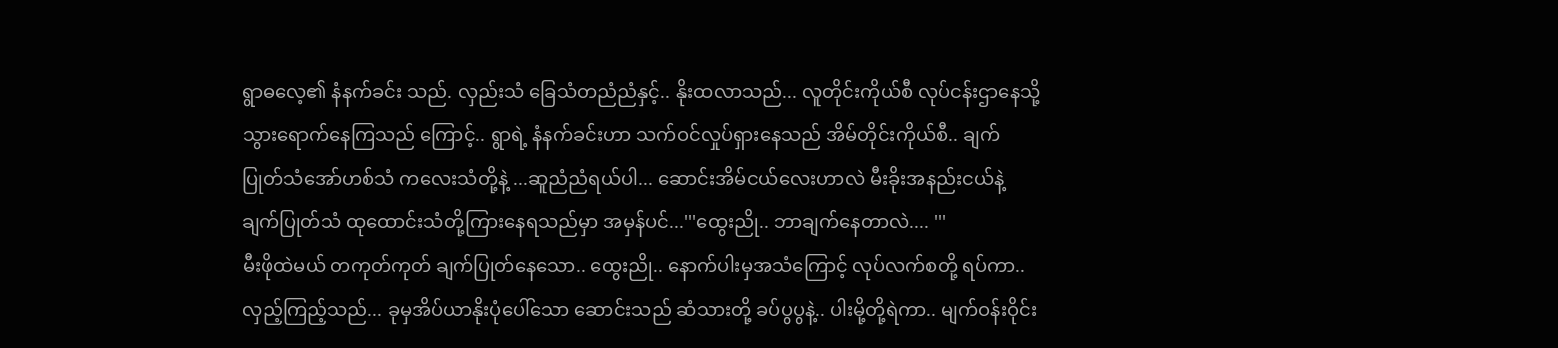ရွာဓလေ့၏ နံနက်ခင်း သည်. လှည်းသံ ခြေသံတညံညံနှင့်.. နိုးထလာသည်... လူတိုင်းကိုယ်စီ လုပ်ငန်းဌာနေသို့ သွားရောက်နေကြသည် ကြောင့်.. ရွာရဲ့ နံနက်ခင်းဟာ သက်ဝင်လှုပ်ရှားနေသည် အိမ်တိုင်းကိုယ်စီ.. ချက်ပြုတ်သံအော်ဟစ်သံ ကလေးသံတို့နဲ့ ...ဆူညံညံရယ်ပါ... ဆောင်းအိမ်ငယ်လေးဟာလဲ မီးခိုးအနည်းငယ်နဲ့ ချက်ပြုတ်သံ ထုထောင်းသံတို့ကြားနေရသည်မှာ အမှန်ပင်...'''ထွေးညို.. ဘာချက်နေတာလဲ.... '''
မီးဖိုထဲမယ် တကုတ်ကုတ် ချက်ပြုတ်နေသော.. ထွေးညို.. နောက်ပါးမှအသံကြောင့် လုပ်လက်စတို့ ရပ်ကာ.. လှည့်ကြည့်သည်... ခုမှအိပ်ယာနိုးပုံပေါ်သော ဆောင်းသည် ဆံသားတို့ ခပ်ပွပွနဲ့.. ပါးမို့တို့ရဲကာ.. မျက်ဝန်းဝိုင်း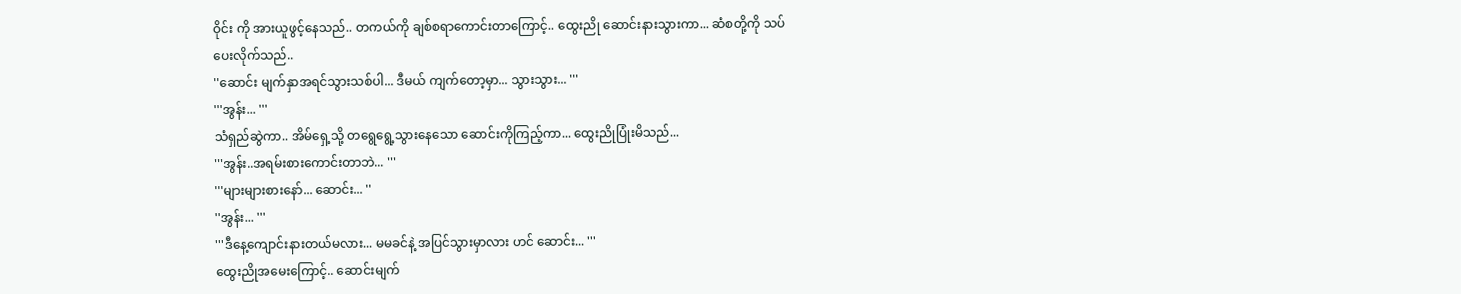ဝိုင်း ကို အားယူဖွင့်နေသည်.. တကယ်ကို ချစ်စရာကောင်းတာကြောင့်.. ထွေးညို ဆောင်းနားသွားကာ... ဆံစတို့ကို သပ်ပေးလိုက်သည်..
''ဆောင်း မျက်နှာအရင်သွားသစ်ပါ... ဒီမယ် ကျက်တော့မှာ... သွားသွား... '''
'''အွန်း... '''
သံရှည်ဆွဲကာ.. အိမ်ရှေ့သို့ တရွေရွေ့သွားနေသော ဆောင်းကိုကြည့်ကာ... ထွေးညိုပြုံးမိသည်...
'''အွန်း..အရမ်းစားကောင်းတာဘဲ... '''
'''များများစားနော်... ဆောင်း... ''
''အွန်း... '''
'''ဒီနေ့ကျောင်းနားတယ်မလား... မမခင်နဲ့ အပြင်သွားမှာလား ဟင် ဆောင်း... '''
ထွေးညိုအမေးကြောင့်.. ဆောင်းမျက်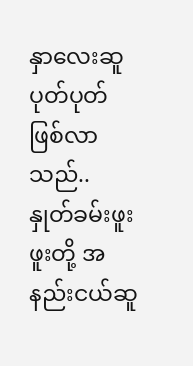နှာလေးဆူပုတ်ပုတ် ဖြစ်လာသည်.. နှုတ်ခမ်းဖူးဖူးတို့ အနည်းငယ်ဆူ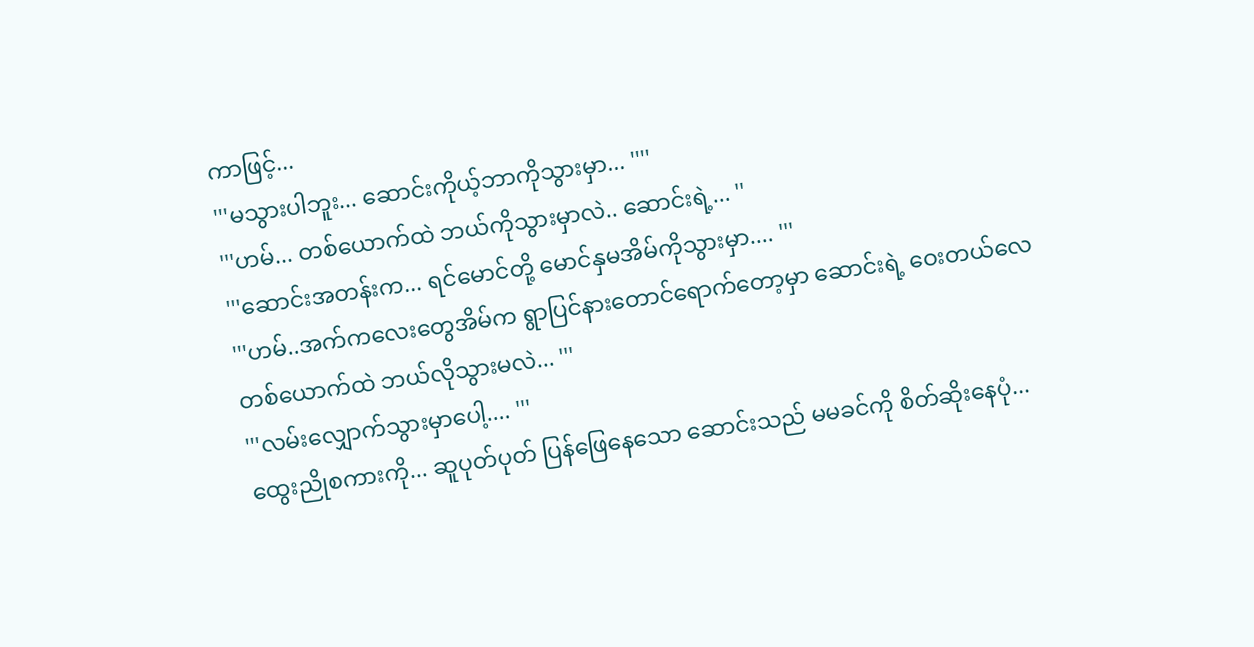ကာဖြင့်...
'''မသွားပါဘူး... ဆောင်းကိုယ့်ဘာကိုသွားမှာ... ''''
'''ဟမ်... တစ်ယောက်ထဲ ဘယ်ကိုသွားမှာလဲ.. ဆောင်းရဲ့... ''
'''ဆောင်းအတန်းက... ရင်မောင်တို့ မောင်နှမအိမ်ကိုသွားမှာ.... '''
'''ဟမ်..အက်ကလေးတွေအိမ်က ရွာပြင်နားတောင်ရောက်တော့မှာ ဆောင်းရဲ့ ဝေးတယ်လေ တစ်ယောက်ထဲ ဘယ်လိုသွားမလဲ... '''
'''လမ်းလျှောက်သွားမှာပေါ့.... '''
ထွေးညိုစကားကို... ဆူပုတ်ပုတ် ပြန်ဖြေနေသော ဆောင်းသည် မမခင်ကို စိတ်ဆိုးနေပုံ...